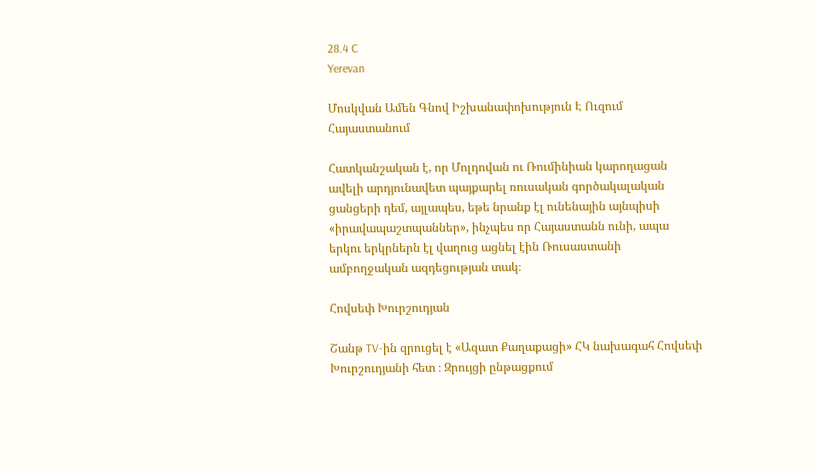28.4 C
Yerevan

Մոսկվան Ամեն Գնով Իշխանափոխություն Է Ուզում Հայաստանում

Հատկանշական է, որ Մոլդովան ու Ռումինիան կարողացան ավելի արդյունավետ պայքարել ռուսական գործակալական ցանցերի դեմ, այլապես, եթե նրանք էլ ունենային այնպիսի «իրավապաշտպաններ», ինչպես որ Հայաստանն ունի, ապա երկու երկրներն էլ վաղուց ացնել էին Ռուսաստանի ամբողջական ազդեցության տակ։

Հովսեփ Խուրշուդյան

Շանթ TV-ին զրուցել է «Ազատ Քաղաքացի» ՀԿ նախագահ Հովսեփ Խուրշուդյանի հետ ։ Զրույցի ընթացքում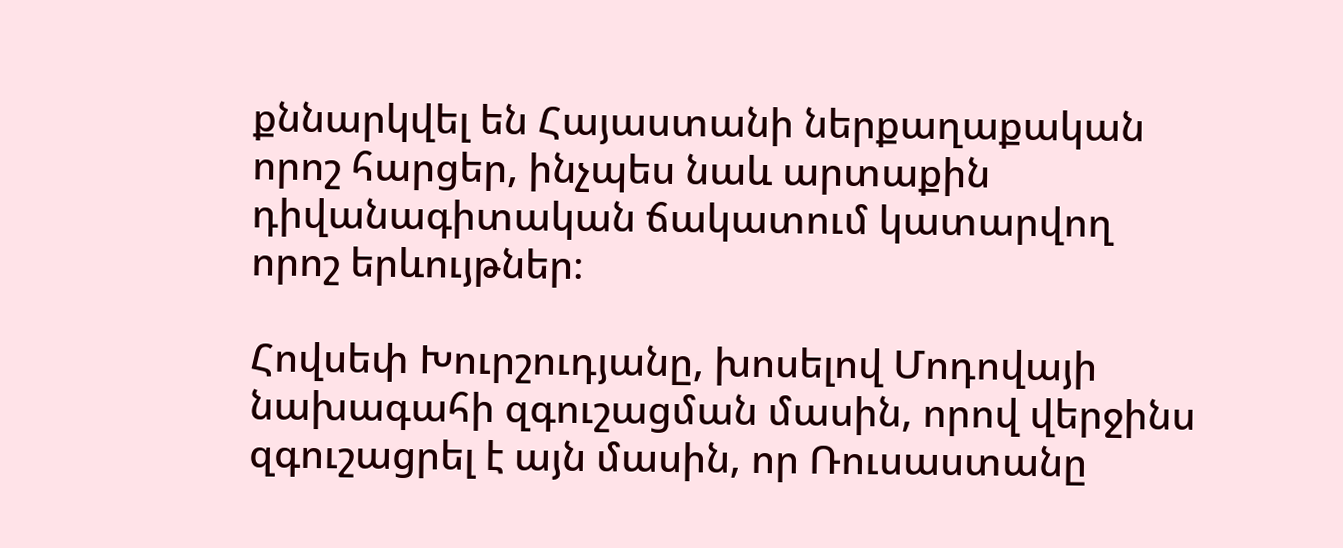քննարկվել են Հայաստանի ներքաղաքական որոշ հարցեր, ինչպես նաև արտաքին դիվանագիտական ճակատում կատարվող որոշ երևույթներ։

Հովսեփ Խուրշուդյանը, խոսելով Մոդովայի նախագահի զգուշացման մասին, որով վերջինս զգուշացրել է այն մասին, որ Ռուսաստանը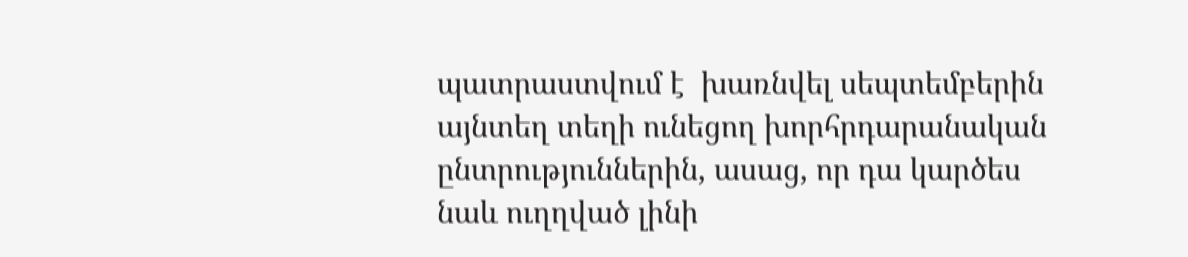պատրաստվում է  խառնվել սեպտեմբերին այնտեղ տեղի ունեցող խորհրդարանական ընտրություններին, ասաց, որ դա կարծես նաև ուղղված լինի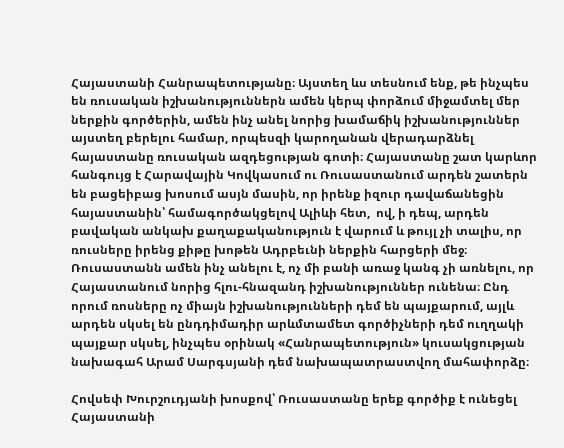Հայաստանի Հանրապետությանը։ Այստեղ ևս տեսնում ենք, թե ինչպես են ռուսական իշխանություններն ամեն կերպ փորձում միջամտել մեր ներքին գործերին, ամեն ինչ անել նորից խամաճիկ իշխանություններ այստեղ բերելու համար, որպեսզի կարողանան վերադարձնել հայաստանը ռուսական ազդեցության գոտի։ Հայաստանը շատ կարևոր հանգույց է Հարավային Կովկասում ու Ռուսաստանում արդեն շատերն են բացեիբաց խոսում ասյն մասին, որ իրենք իզուր դավաճանեցին հայաստանին՝ համագործակցելով Ալիևի հետ,  ով, ի դեպ, արդեն բավական անկախ քաղաքականություն է վարում և թույլ չի տալիս, որ ռուսները իրենց քիթը խոթեն Ադրբեւնի ներքին հարցերի մեջ։ Ռուսաստանն ամեն ինչ անելու է, ոչ մի բանի առաջ կանգ չի առնելու, որ Հայաստանում նորից հլու-հնազանդ իշխանություններ ունենա։ Ընդ որում ռոսները ոչ միայն իշխանությունների դեմ են պայքարում, այլև արդեն սկսել են ընդդիմադիր արևմտամետ գործիչների դեմ ուղղակի պայքար սկսել, ինչպես օրինակ «Հանրապետություն» կուսակցության նախագահ Արամ Սարգսյանի դեմ նախապատրաստվող մահափորձը։

Հովսեփ Խուրշուդյանի խոսքով՝ Ռուսաստանը երեք գործիք է ունեցել Հայաստանի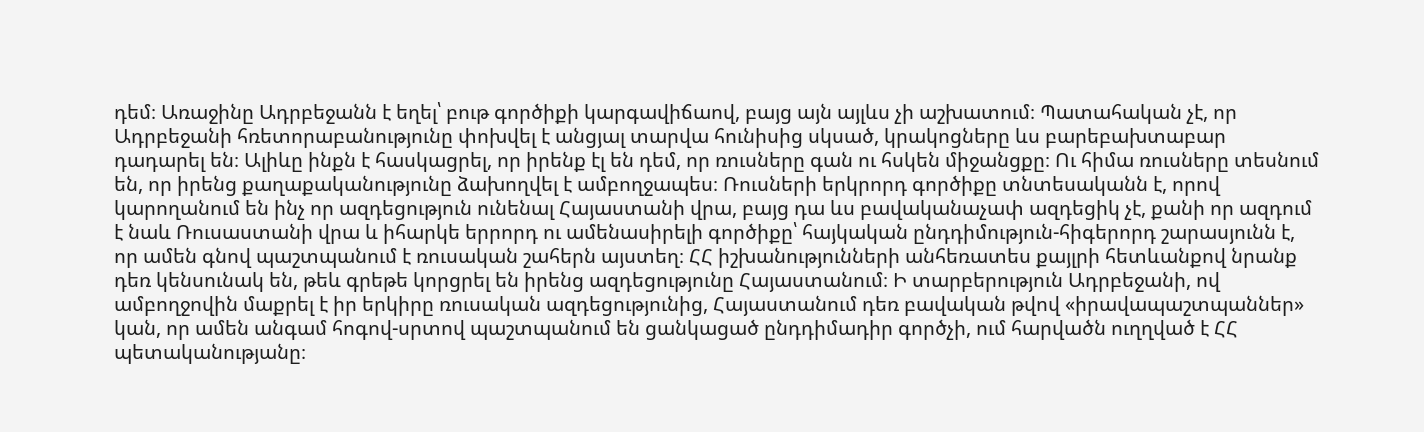դեմ։ Առաջինը Ադրբեջանն է եղել՝ բութ գործիքի կարգավիճաով, բայց այն այլևս չի աշխատում։ Պատահական չէ, որ Ադրբեջանի հռետորաբանությունը փոխվել է անցյալ տարվա հունիսից սկսած, կրակոցները ևս բարեբախտաբար դադարել են։ Ալիևը ինքն է հասկացրել, որ իրենք էլ են դեմ, որ ռուսները գան ու հսկեն միջանցքը։ Ու հիմա ռուսները տեսնում են, որ իրենց քաղաքականությունը ձախողվել է ամբողջապես։ Ռուսների երկրորդ գործիքը տնտեսականն է, որով կարողանում են ինչ որ ազդեցություն ունենալ Հայաստանի վրա, բայց դա ևս բավականաչափ ազդեցիկ չէ, քանի որ ազդում է նաև Ռուսաստանի վրա և իհարկե երրորդ ու ամենասիրելի գործիքը՝ հայկական ընդդիմություն-հիգերորդ շարասյունն է, որ ամեն գնով պաշտպանում է ռուսական շահերն այստեղ։ ՀՀ իշխանությունների անհեռատես քայլրի հետևանքով նրանք դեռ կենսունակ են, թեև գրեթե կորցրել են իրենց ազդեցությունը Հայաստանում։ Ի տարբերություն Ադրբեջանի, ով ամբողջովին մաքրել է իր երկիրը ռուսական ազդեցությունից, Հայաստանում դեռ բավական թվով «իրավապաշտպաններ» կան, որ ամեն անգամ հոգով-սրտով պաշտպանում են ցանկացած ընդդիմադիր գործչի, ում հարվածն ուղղված է ՀՀ պետականությանը։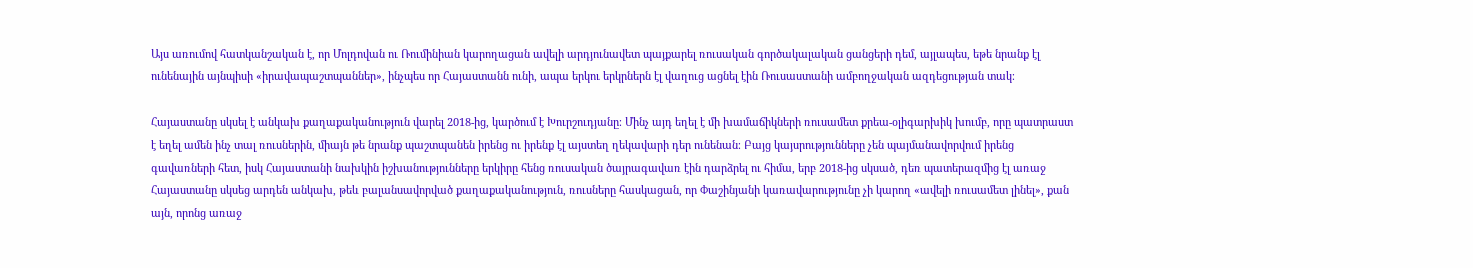Այս առումով հատկանշական է, որ Մոլդովան ու Ռումինիան կարողացան ավելի արդյունավետ պայքարել ռուսական գործակալական ցանցերի դեմ, այլապես, եթե նրանք էլ ունենային այնպիսի «իրավապաշտպաններ», ինչպես որ Հայաստանն ունի, ապա երկու երկրներն էլ վաղուց ացնել էին Ռուսաստանի ամբողջական ազդեցության տակ։

Հայաստանը սկսել է անկախ քաղաքականություն վարել 2018-ից, կարծում է Խուրշուդյանը։ Մինչ այդ եղել է մի խամաճիկների ռուսամետ քրեա-օլիգարխիկ խումբ, որը պատրաստ է եղել ամեն ինչ տալ ռուսներին, միայն թե նրանք պաշտպանեն իրենց ու իրենք էլ այստեղ ղեկավարի դեր ունենան։ Բայց կայսրությունները չեն պայմանավորվում իրենց գավառների հետ, իսկ Հայաստանի նախկին իշխանությունները երկիրը հենց ռուսական ծայրագավառ էին դարձրել ու հիմա, երբ 2018-ից սկսած, դեռ պատերազմից էլ առաջ Հայաստանը սկսեց արդեն անկախ, թեև բալանսավորված քաղաքականություն, ռուսները հասկացան, որ Փաշինյանի կառավարությունը չի կարող «ավելի ռուսամետ լինել», քան այն, որոնց առաջ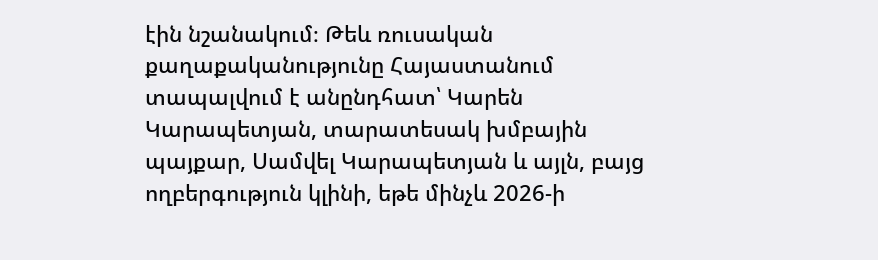էին նշանակում։ Թեև ռուսական քաղաքականությունը Հայաստանում տապալվում է անընդհատ՝ Կարեն Կարապետյան, տարատեսակ խմբային պայքար, Սամվել Կարապետյան և այլն, բայց ողբերգություն կլինի, եթե մինչև 2026‑ի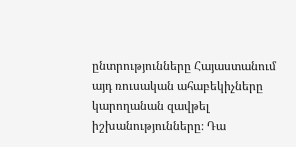ընտրությունները Հայաստանում այդ ռուսական ահաբեկիչները կարողանան զավթել իշխանությունները։ Դա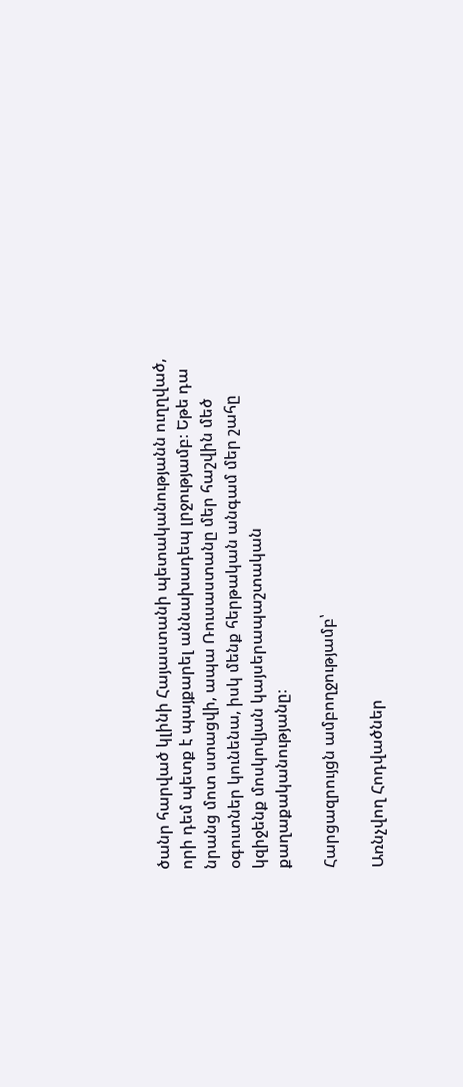ծանր հարված կլինի Հայաստանի պետականությանն ուղղված, որի դեմ պետք է պայքարել աննախադեպ լրջությամբ։ Եթե դա նրանց մոտ ստացվի, ապա Ռուսաստանը մեր հաշվին մեծ օգուտներ կունենա, իսկ մենք հերթական անգամ մեր շահը կզիջենք մոսկովյան կայսերապաշտական քաղաքականությանը։

Հարցազրույցն ամբողջությամբ՝

Առնչվող Հոդվածներ